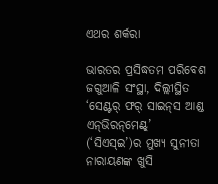ଏଥର ଶର୍କରା

ଭାରତର ପ୍ରସିଦ୍ଧତମ ପରିବେଶ ଜଗୁଆଳି ସଂସ୍ଥା, ଦିଲ୍ଲୀସ୍ଥିତ ‘ସେଣ୍ଟର୍ ଫର୍ ସାଇନ୍‌ସ ଆଣ୍ଡ ଏନ୍‌ଭିରନ୍‌ମେଣ୍ଟ୍’ (‘ସିଏସ୍‌ଇ’)ର ମୁଖ୍ୟ ସୁନୀତା ନାରାୟଣଙ୍କ ଖୁସି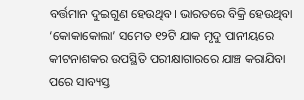ବର୍ତ୍ତମାନ ଦୁଇଗୁଣ ହେଉଥିବ। ଭାରତରେ ବିକ୍ରି ହେଉଥିବା ‘କୋକାକୋଲା’ ସମେତ ୧୨ଟି ଯାକ ମୃଦୁ ପାନୀୟରେ କୀଟନାଶକର ଉପସ୍ଥିତି ପରୀକ୍ଷାଗାରରେ ଯାଞ୍ଚ କରାଯିବା ପରେ ସାବ୍ୟସ୍ତ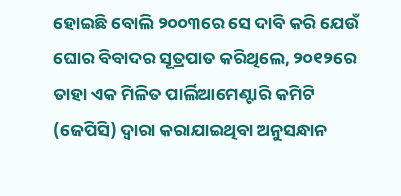ହୋଇଛି ବୋଲି ୨୦୦୩ରେ ସେ ଦାବି କରି ଯେଉଁ ଘୋର ବିବାଦର ସୂତ୍ରପାତ କରିଥିଲେ, ୨୦୧୨ରେ ତାହା ଏକ ମିଳିତ ପାର୍ଲିଆମେଣ୍ଟାରି କମିଟି (ଜେପିସି) ଦ୍ବାରା କରାଯାଇଥିବା ଅନୁସନ୍ଧାନ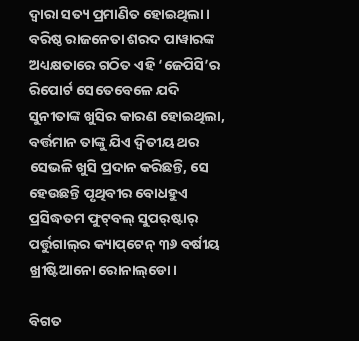ଦ୍ବାରା ସତ୍ୟ ପ୍ରମାଣିତ ହୋଇଥିଲା। ବରିଷ୍ଠ ରାଜନେତା ଶରଦ ପାୱାରଙ୍କ ଅଧ୍ୟକ୍ଷତାରେ ଗଠିତ ଏହି ‘ଜେପିସି’ର ରିପୋର୍ଟ ‌ସେତେବେଳେ ଯଦି ସୁନୀତାଙ୍କ ଖୁସିର କାରଣ ହୋଇଥିଲା, ବର୍ତ୍ତମାନ ତାଙ୍କୁ ଯିଏ ଦ୍ବିତୀୟ ଥର ସେଭଳି ଖୁସି ପ୍ରଦାନ କରିଛନ୍ତି, ସେ ହେଉଛନ୍ତି ପୃଥିବୀର ବୋଧହୁଏ ପ୍ରସିଦ୍ଧତମ ଫୁଟ୍‌ବଲ୍ ସୁପର୍‌ଷ୍ଟାର୍ ପର୍ତ୍ତୁଗାଲ୍‌ର କ୍ୟାପ୍‌ଟେନ୍ ୩୬ ବର୍ଷୀୟ ଖ୍ରୀଷ୍ଟିଆନୋ ରୋନାଲ୍‌ଡୋ।

ବିଗତ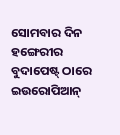ସୋମବାର ଦିନ ହଙ୍ଗେରୀର ବୁଦାପେଷ୍ଟ୍‌ ଠାରେ ଇଉରୋପିଆନ୍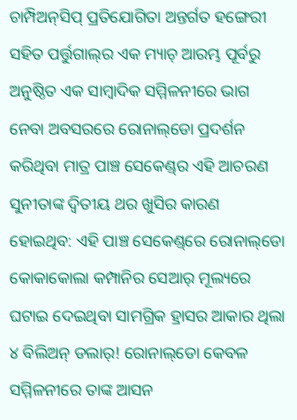ଚାମ୍ପିଅନ୍‌ସିପ୍ ପ୍ରତିଯୋଗିତା ଅନ୍ତର୍ଗତ ହଙ୍ଗେରୀ ସହିତ ପର୍ତ୍ତୁଗାଲ୍‌ର ଏକ ମ୍ୟାଚ୍ ଆରମ୍ଭ ପୂର୍ବରୁ ଅନୁଷ୍ଠିତ ଏକ ସାମ୍ବାଦିକ ସମ୍ମିଳନୀରେ ଭାଗ ନେବା ଅବସରରେ ରୋନାଲ୍‌ଡୋ ପ୍ରଦର୍ଶନ କରିଥିବା ମାତ୍ର ପାଞ୍ଚ ସେକେଣ୍ଡ୍‌ର ଏହି ଆଚରଣ ସୁନୀତାଙ୍କ ଦ୍ବିତୀୟ ଥର ଖୁସିର କାରଣ ହୋଇଥିବ: ଏହି ପାଞ୍ଚ ସେକେଣ୍ଡ୍‌ରେ ରୋନାଲ୍‌ଡୋ କୋ‌କାକୋଲା କମ୍ପାନିର ସେଆର୍ ମୂଲ୍ୟରେ ଘଟାଇ ଦେଇଥିବା ସାମଗ୍ରିକ ହ୍ରାସର ଆକାର ଥିଲା ୪ ବିଲିଅନ୍ ଡଲାର୍! ରୋନାଲ୍‌ଡୋ କେବଳ ସମ୍ମିଳନୀରେ ତାଙ୍କ ଆସନ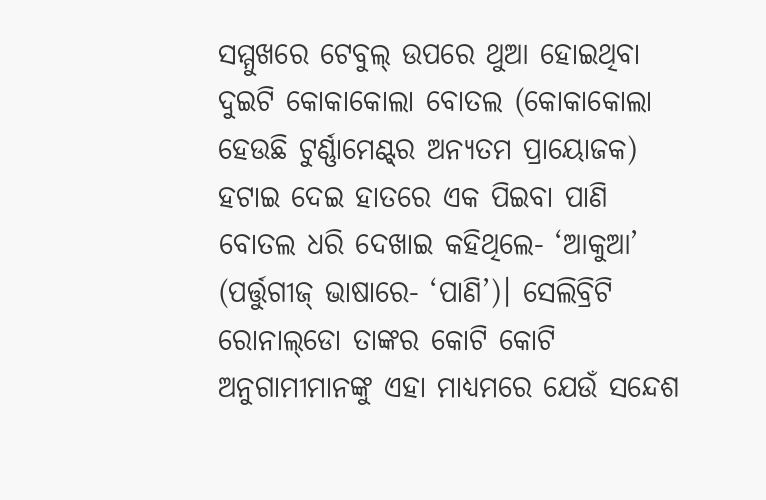ସମ୍ମୁଖରେ ଟେବୁଲ୍ ଉପରେ ଥୁଆ ହୋଇଥିବା ଦୁଇଟି କୋକାକୋଲା ବୋତଲ (କୋକାକୋଲା ହେଉଛି ଟୁର୍ଣ୍ଣାମେଣ୍ଟ୍‌ର ଅନ୍ୟତମ ପ୍ରାୟୋଜକ) ହଟାଇ ଦେଇ ହାତରେ ଏକ ପିଇବା ପାଣି ବୋତଲ ଧରି ଦେଖାଇ କହିଥିଲେ- ‘ଆକୁଆ’ (ପର୍ତ୍ତୁଗୀଜ୍ ଭାଷାରେ- ‘ପାଣି’)। ସେଲିବ୍ରିଟି ରୋନାଲ୍‌ଡୋ ତାଙ୍କର କୋଟି କୋଟି ଅନୁଗାମୀମାନଙ୍କୁ ଏହା ମାଧ୍ୟମରେ ଯେଉଁ ସନ୍ଦେଶ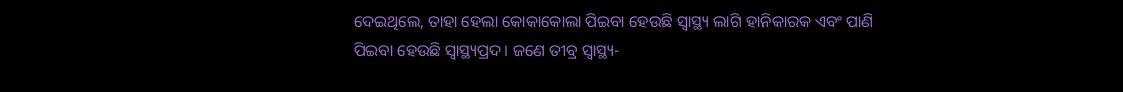ଦେଇଥିଲେ, ତାହା ହେଲା କୋକାକୋଲା ପିଇବା ହେଉଛି ସ୍ବାସ୍ଥ୍ୟ ଲାଗି ହାନିକାରକ ଏବଂ ପାଣି ପିଇବା ହେଉଛି ସ୍ବାସ୍ଥ୍ୟପ୍ରଦ। ଜଣେ ତୀବ୍ର ସ୍ବାସ୍ଥ୍ୟ-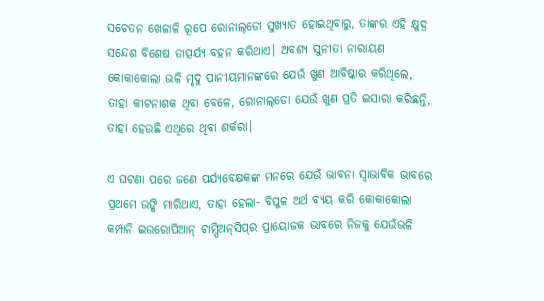ସଚେତନ ଖେଳାଳି ରୂପେ ରୋନାଲ୍‌ଡୋ ସୁଖ୍ୟାତ ହୋଇଥିବାରୁ, ତାଙ୍କର ଏହି କ୍ଷୁଦ୍ର ସନ୍ଦେଶ ବିଶେଷ ତାତ୍ପର୍ଯ୍ୟ ବହନ କରିଥାଏ। ଅବଶ୍ୟ ସୁନୀତା ନାରାୟଣ କୋକାକୋଲା ଭଳି ମୃଦୁ ପାନୀୟମାନଙ୍କରେ ଯେଉଁ ଖୁଣ ଆବିଷ୍କାର କରିଥିଲେ, ତାହା କୀଟନାଶକ ଥିବା ବେଳେ, ରୋନାଲ୍‌ଡୋ ଯେଉଁ ଖୁଣ ପ୍ରତି ଇସାରା କରିଛନ୍ତି, ତାହା ହେଉଛି ଏଥିରେ ଥିବା ଶର୍କରା।

ଏ ଘଟଣା ପରେ ଜଣେ ପର୍ଯ୍ୟବେକ୍ଷକଙ୍କ ମନରେ ଯେଉଁ ଭାବନା ସ୍ବାଭାବିକ ଭାବରେ ପ୍ରଥମେ ଉଙ୍କି ମାରିଥାଏ, ତାହା ହେଲା- ବିପୁଳ ଅର୍ଥ ବ୍ୟୟ କରି କୋକାକୋଲା କମ୍ପାନି ଇଉରୋପିଆନ୍ ଚାମ୍ପିଅନ୍‌ସିପ୍‌ର ପ୍ରାୟୋଜକ ଭାବରେ ନିଜକୁ ଯେଉଁଭଳି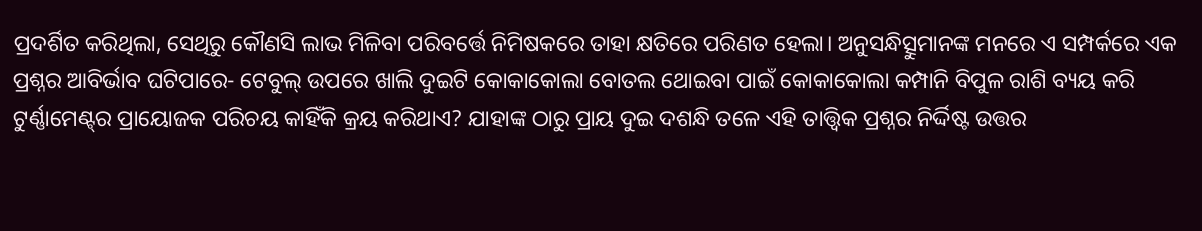ପ୍ରଦର୍ଶିତ କରିଥିଲା, ସେଥିରୁ କୌଣସି ଲାଭ ମିଳିବା ପରିବର୍ତ୍ତେ ନିମିଷକରେ ତାହା କ୍ଷତିରେ ପରିଣତ ହେଲା। ଅନୁସନ୍ଧିତ୍ସୁମାନଙ୍କ ମନରେ ଏ ସମ୍ପର୍କରେ ଏକ ପ୍ରଶ୍ନର ଆବିର୍ଭାବ ଘଟିପାରେ- ଟେବୁଲ୍ ଉପରେ ଖାଲି ଦୁଇଟି କୋକାକୋଲା ବୋତଲ ଥୋଇବା ପାଇଁ କୋକାକୋଲା କମ୍ପାନି ବିପୁଳ ରାଶି ବ୍ୟୟ କରି ଟୁର୍ଣ୍ଣାମେଣ୍ଟ୍‌ର ପ୍ରାୟୋଜକ ପରିଚୟ କାହିଁକି କ୍ରୟ କରିଥାଏ? ଯାହାଙ୍କ ଠାରୁ ପ୍ରାୟ ଦୁଇ ଦଶନ୍ଧି ତଳେ ଏହି ତାତ୍ତ୍ବିକ ପ୍ରଶ୍ନର ନିର୍ଦ୍ଦିଷ୍ଟ ଉତ୍ତର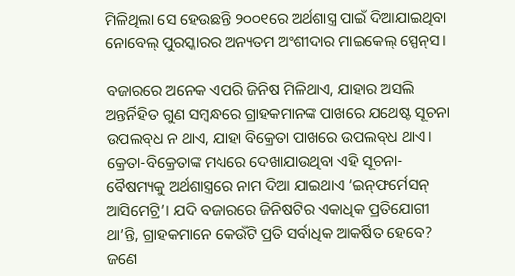ମିଳିଥିଲା ସେ ହେଉଛନ୍ତି ୨୦୦୧ରେ ଅର୍ଥଶାସ୍ତ୍ର ପାଇଁ ଦିଆଯାଇଥିବା ନୋବେଲ୍ ପୁରସ୍କାରର ଅନ୍ୟତମ ଅଂଶୀଦାର ମାଇକେଲ୍ ସ୍ପେନ୍‌ସ।

ବଜାରରେ ଅନେକ ଏପରି ଜିନିଷ ମିଳିଥାଏ, ଯାହାର ଅସଲି ଅନ୍ତର୍ନିହିତ ଗୁଣ ସମ୍ବନ୍ଧରେ ଗ୍ରାହକମାନଙ୍କ ପାଖରେ ଯଥେଷ୍ଟ ସୂଚନା ଉପଲବ୍‌ଧ ନ ଥାଏ, ଯାହା ବିକ୍ରେତା ପାଖରେ ଉପଲବ୍‌ଧ ଥାଏ। କ୍ରେତା-ବିକ୍ରେତାଙ୍କ ମଧ୍ୟରେ ଦେଖାଯାଉଥିବା ଏହି ସୂଚନା-ବୈଷମ୍ୟକୁ ଅର୍ଥଶାସ୍ତ୍ରରେ ନାମ ଦିଆ ଯାଇଥାଏ ‘ଇନ୍‌ଫର୍ମେସନ୍ ଆସିମେଟ୍ରି’। ଯଦି ବଜାରରେ ଜିନିଷଟିର ଏକାଧିକ ପ୍ରତିଯୋଗୀ ଥା’ନ୍ତି, ଗ୍ରାହକମାନେ କେଉଁଟି ପ୍ରତି ସର୍ବାଧିକ ଆକର୍ଷିତ ହେବେ? ଜଣେ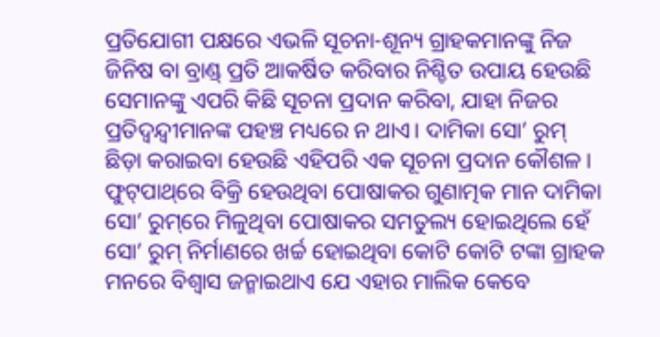ପ୍ରତିଯୋଗୀ ପକ୍ଷରେ ଏଭଳି ସୂଚନା-ଶୂନ୍ୟ ଗ୍ରାହକମାନଙ୍କୁ ନିଜ ଜିନିଷ ବା ବ୍ରାଣ୍ଡ୍ ପ୍ରତି ଆକର୍ଷିତ କରିବାର ନିଶ୍ଚିତ ଉପାୟ ହେଉଛି ସେମାନଙ୍କୁ ଏପରି କିଛି ସୂଚନା ପ୍ରଦାନ କରିବା, ଯାହା ନିଜର ପ୍ରତିଦ୍ବନ୍ଦ୍ବୀମାନଙ୍କ ପହଞ୍ଚ ମଧ୍ୟରେ ନ ଥାଏ। ଦାମିକା ସୋ’ ରୁମ୍ ଛିଡ଼ା କରାଇବା ହେଉଛି ଏହିପରି ଏକ ସୂଚନା ପ୍ରଦାନ କୌଶଳ। ଫୁଟ୍‌ପାଥ୍‌ରେ ବିକ୍ରି ହେଉଥିବା ପୋଷାକର ଗୁଣାତ୍ମକ ମାନ ଦାମିକା ସୋ’ ରୁମ୍‌ରେ ମିଳୁଥିବା ପୋଷାକର ସମତୁଲ୍ୟ ହୋଇଥିଲେ ହେଁ ସୋ’ ରୁମ୍ ନିର୍ମାଣରେ ଖର୍ଚ୍ଚ ହୋଇଥିବା କୋଟି କୋଟି ଟଙ୍କା ଗ୍ରାହକ ମନରେ ବିଶ୍ବାସ ଜନ୍ମାଇଥାଏ ଯେ ଏହାର ମାଲିକ କେବେ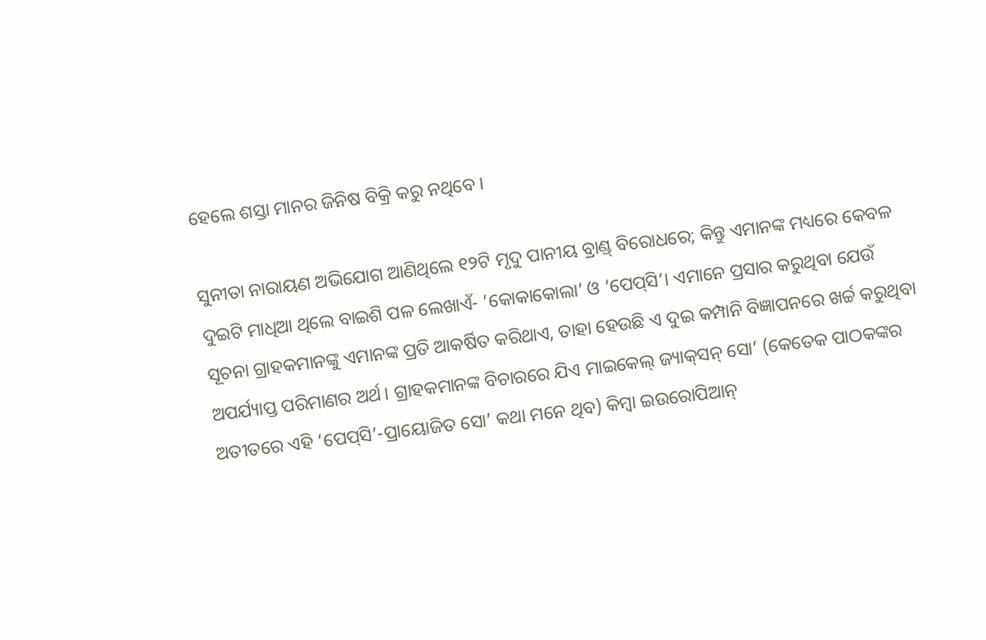ହେଲେ ଶସ୍ତା ମାନର ଜିନିଷ ବିକ୍ରି କରୁ ନଥିବେ।

ସୁନୀତା ନାରାୟଣ ଅଭିଯୋଗ ଆଣିଥିଲେ ୧୨ଟି ମୃଦୁ ପାନୀୟ ବ୍ରାଣ୍ଡ୍ ବିରୋଧରେ; କିନ୍ତୁ ଏମାନଙ୍କ ମଧ୍ୟରେ କେବଳ ଦୁଇଟି ମାଧିଆ ଥିଲେ ବାଇଶି ପଳ ଲେଖାଏଁ- ‘କୋକାକୋଲା’ ଓ ‘ପେପ୍‌ସି’। ଏମାନେ ପ୍ରସାର କରୁଥିବା ଯେଉଁ ସୂଚନା ଗ୍ରାହକମାନଙ୍କୁ ଏମାନଙ୍କ ପ୍ରତି ଆକର୍ଷିତ କରିଥାଏ, ତାହା ହେଉଛି ଏ ଦୁଇ କମ୍ପାନି ବିଜ୍ଞାପନରେ ଖର୍ଚ୍ଚ କରୁଥିବା ଅପର୍ଯ୍ୟାପ୍ତ ପରିମାଣର ଅର୍ଥ। ଗ୍ରାହକମାନଙ୍କ ବିଚାରରେ ଯିଏ ମାଇକେଲ୍ ଜ୍ୟାକ୍‌ସନ୍ ସୋ’ (କେତେକ ପାଠକଙ୍କର ଅତୀତରେ ଏହି ‘ପେପ୍‌ସି’-ପ୍ରାୟୋଜିତ ସୋ’ କଥା ମନେ ଥିବ) କିମ୍ବା ଇଉରୋପିଆନ୍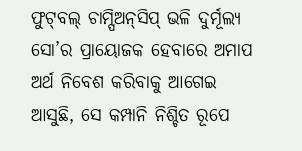ଫୁଟ୍‌ବଲ୍ ଚାମ୍ପିଅନ୍‌ସିପ୍ ଭଳି ଦୁର୍ମୂଲ୍ୟ ସୋ’ର ପ୍ରାୟୋଜକ ହେବାରେ ଅମାପ ଅର୍ଥ ନିବେଶ କରିବାକୁ ଆଗେଇ ଆସୁଛି, ସେ କମ୍ପାନି ନିଶ୍ଚିତ ରୂପେ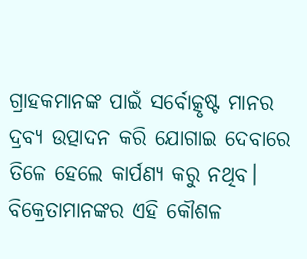ଗ୍ରାହକମାନଙ୍କ ପାଇଁ ସର୍ବୋତ୍କୃଷ୍ଟ ମାନର ଦ୍ରବ୍ୟ ଉତ୍ପାଦନ କରି ଯୋଗାଇ ଦେବାରେ ତିଳେ ହେଲେ କାର୍ପଣ୍ୟ କରୁ ନଥିବ। ବିକ୍ରେତାମାନଙ୍କର ଏହି କୌଶଳ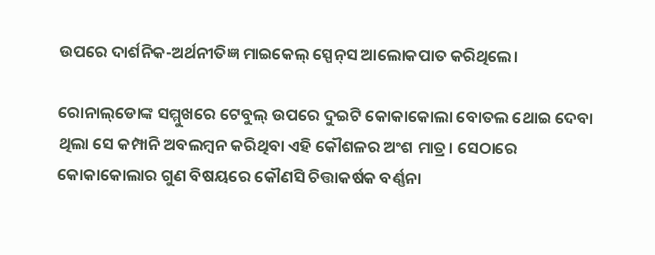ଉପରେ ଦାର୍ଶନିକ-ଅର୍ଥନୀତିଜ୍ଞ ମାଇକେଲ୍ ସ୍ପେନ୍‌ସ ଆଲୋକପାତ କରିଥିଲେ।

ରୋନାଲ୍‌ଡୋଙ୍କ ସମ୍ମୁଖରେ ଟେବୁଲ୍ ଉପରେ ଦୁଇଟି କୋ‌କାକୋଲା ବୋତଲ ଥୋଇ ଦେବା ଥିଲା ସେ କମ୍ପାନି ଅବଲମ୍ବନ କରିଥିବା ଏହି କୌଶଳର ଅଂଶ ମାତ୍ର। ସେଠାରେ କୋକାକୋଲାର ଗୁଣ ବିଷୟରେ କୌଣସି ଚିତ୍ତାକର୍ଷକ ବର୍ଣ୍ଣନା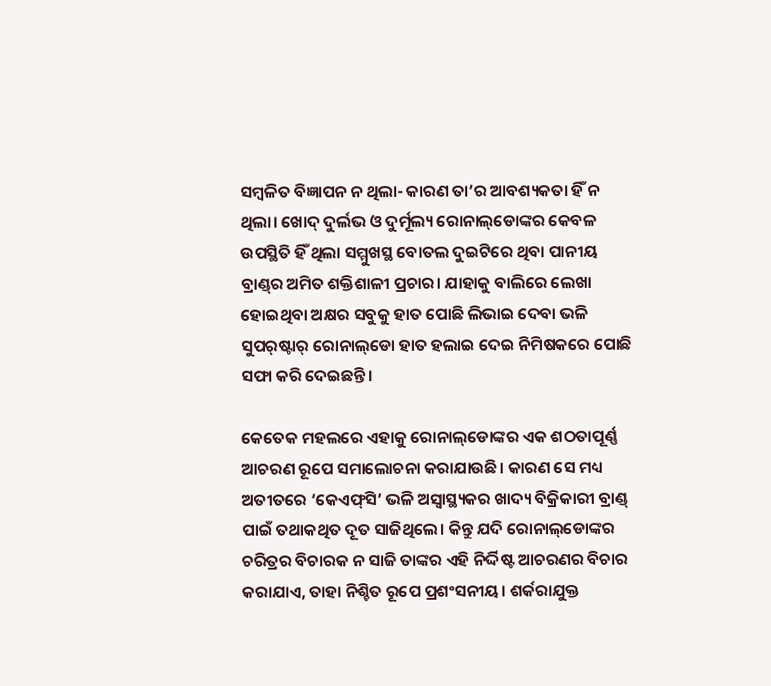ସମ୍ବଳିତ ବିଜ୍ଞାପନ ନ ଥିଲା- କାରଣ ତା’ର ଆବଶ୍ୟକତା ହିଁ ନ ଥିଲା। ଖୋଦ୍ ଦୁର୍ଲଭ ଓ ଦୁର୍ମୂଲ୍ୟ ରୋନାଲ୍‌ଡୋଙ୍କର କେବଳ ଉପସ୍ଥିତି ହିଁ ଥିଲା ସମ୍ମୁଖସ୍ଥ ବୋତଲ ଦୁଇଟିରେ ଥିବା ପାନୀୟ ବ୍ରାଣ୍ଡ୍‌ର ଅମିତ ଶକ୍ତିଶାଳୀ ପ୍ରଚାର। ଯାହାକୁ ବାଲିରେ ଲେଖା ହୋଇଥିବା ଅକ୍ଷର ସବୁକୁ ହାତ ପୋଛି ଲିଭାଇ ଦେବା ଭଳି ସୁପର୍‌ଷ୍ଟାର୍ ରୋନାଲ୍‌ଡୋ ହାତ ହଲାଇ ଦେଇ ନିମିଷକରେ ପୋଛି ସଫା କରି ଦେଇଛନ୍ତି।

କେତେକ ମହଲରେ ଏହାକୁ ରୋନାଲ୍‌ଡୋଙ୍କର ଏକ ଶଠତାପୂର୍ଣ୍ଣ ଆଚରଣ ରୂପେ ସମାଲୋଚନା କରାଯାଉଛି। କାରଣ ସେ ମଧ୍ୟ ଅତୀତରେ ‘କେଏଫ୍‌ସି’ ଭଳି ଅସ୍ବାସ୍ଥ୍ୟକର ଖାଦ୍ୟ ବିକ୍ରିକାରୀ ବ୍ରାଣ୍ଡ୍ ପାଇଁ ତଥାକଥିତ ଦୂତ ସାଜିଥିଲେ। କିନ୍ତୁ ଯଦି ‌ରୋନାଲ୍‌ଡୋଙ୍କର ଚରିତ୍ରର ବିଚାରକ ନ ସାଜି ତାଙ୍କର ଏହି ନିର୍ଦ୍ଦିଷ୍ଟ ଆଚରଣର ବିଚାର କରାଯାଏ, ତାହା ନିଶ୍ଚିତ ରୂପେ ପ୍ରଶଂସନୀୟ। ଶର୍କରାଯୁକ୍ତ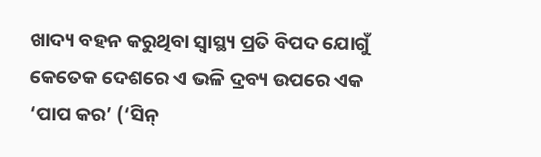ଖାଦ୍ୟ ବହନ କରୁଥିବା ସ୍ବାସ୍ଥ୍ୟ ପ୍ରତି ବିପଦ ଯୋଗୁଁ କେତେକ ଦେଶରେ ଏ ଭଳି ଦ୍ରବ୍ୟ ଉପରେ ଏକ ‘ପାପ କର’ (‘ସିନ୍‌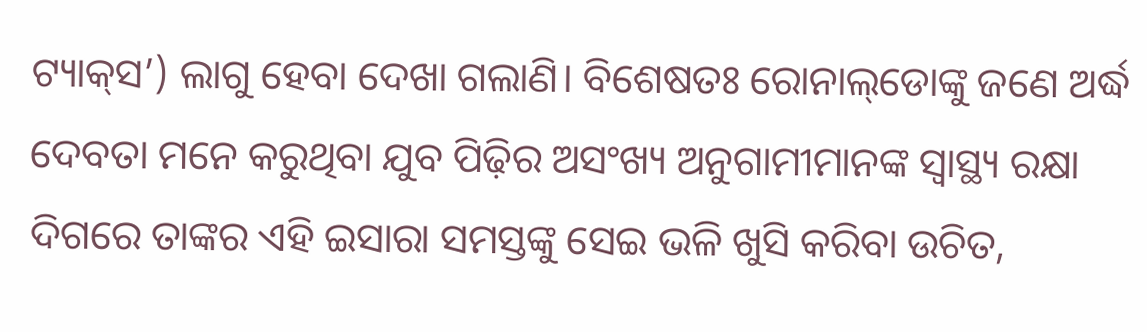ଟ୍ୟାକ୍‌ସ’) ଲାଗୁ ହେବା ଦେଖା ଗଲାଣି। ବିଶେଷତଃ ରୋନାଲ୍‌ଡୋଙ୍କୁ ଜଣେ ଅର୍ଦ୍ଧ ଦେବତା ମନେ କରୁଥିବା ଯୁବ ପିଢ଼ିର ଅସଂଖ୍ୟ ଅନୁଗାମୀମାନଙ୍କ ସ୍ବାସ୍ଥ୍ୟ ରକ୍ଷା ଦିଗରେ ତାଙ୍କର ଏହି ଇସାରା ସମସ୍ତଙ୍କୁ ସେଇ ଭଳି ଖୁସି କରିବା ଉଚିତ,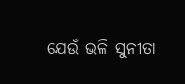ଯେଉଁ ଭଳି ସୁନୀତା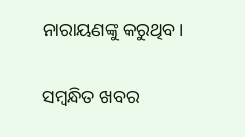ନାରାୟଣଙ୍କୁ କରୁଥିବ।

ସମ୍ବନ୍ଧିତ ଖବର